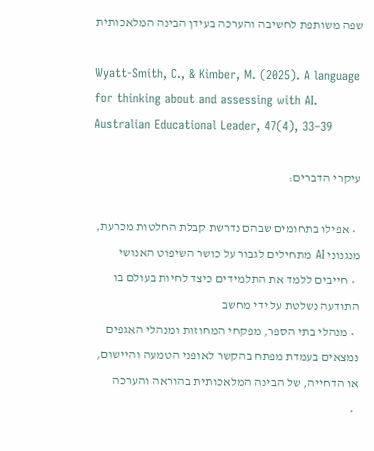שפה משותפת לחשיבה והערכה בעידן הבינה המלאכותית

Wyatt-Smith, C., & Kimber, M. (2025). A language for thinking about and assessing with AI. Australian Educational Leader, 47(4), 33–39

עיקרי הדברים:

  • אפילו בתחומים שבהם נדרשת קבלת החלטות מכרעת, מנגנוני AI מתחילים לגבור על כושר השיפוט האנושי
  • חייבים ללמד את התלמידים כיצד לחיות בעולם בו התודעה נשלטת על ידי מחשב
  • מנהלי בתי הספר, מפקחי המחוזות ומנהלי האגפים נמצאים בעמדת מפתח בהקשר לאופני הטמעה והיישום, או הדחייה, של הבינה המלאכותית בהוראה והערכה
  •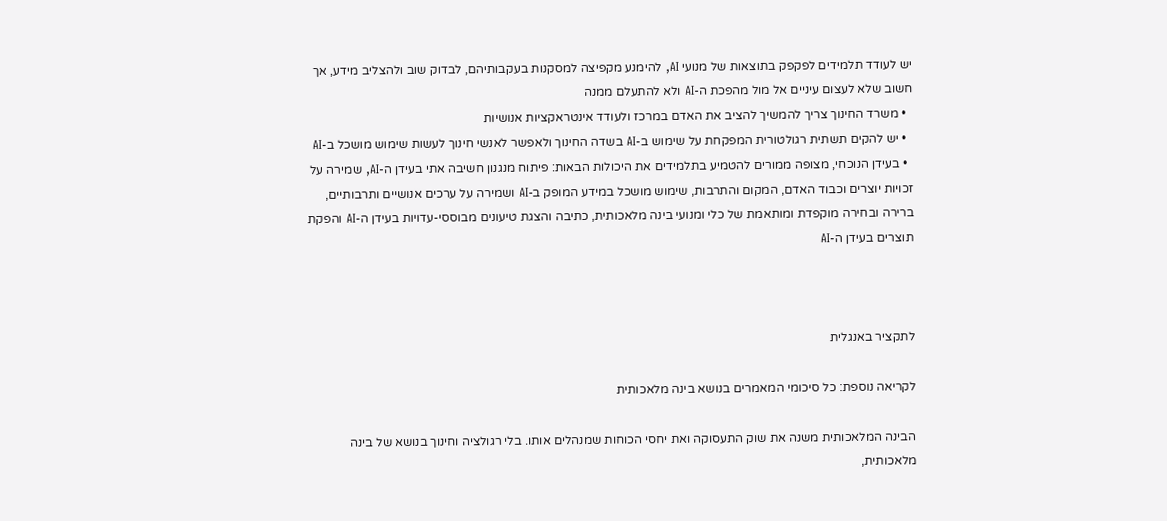יש לעודד תלמידים לפקפק בתוצאות של מנועי AI, להימנע מקפיצה למסקנות בעקבותיהם, לבדוק שוב ולהצליב מידע, אך חשוב שלא לעצום עיניים אל מול מהפכת ה-AI ולא להתעלם ממנה
  • משרד החינוך צריך להמשיך להציב את האדם במרכז ולעודד אינטראקציות אנושיות
  • יש להקים תשתית רגולטורית המפקחת על שימוש ב-AI בשדה החינוך ולאפשר לאנשי חינוך לעשות שימוש מושכל ב-AI
  • בעידן הנוכחי, מצופה ממורים להטמיע בתלמידים את היכולות הבאות: פיתוח מנגנון חשיבה אתי בעידן ה-AI, שמירה על זכויות יוצרים וכבוד האדם, המקום והתרבות, שימוש מושכל במידע המופק ב-AI ושמירה על ערכים אנושיים ותרבותיים, ברירה ובחירה מוקפדת ומותאמת של כלי ומנועי בינה מלאכותית, כתיבה והצגת טיעונים מבוססי-עדויות בעידן ה-AI והפקת תוצרים בעידן ה-AI



לתקציר באנגלית

לקריאה נוספת: כל סיכומי המאמרים בנושא בינה מלאכותית

הבינה המלאכותית משנה את שוק התעסוקה ואת יחסי הכוחות שמנהלים אותו. בלי רגולציה וחינוך בנושא של בינה מלאכותית,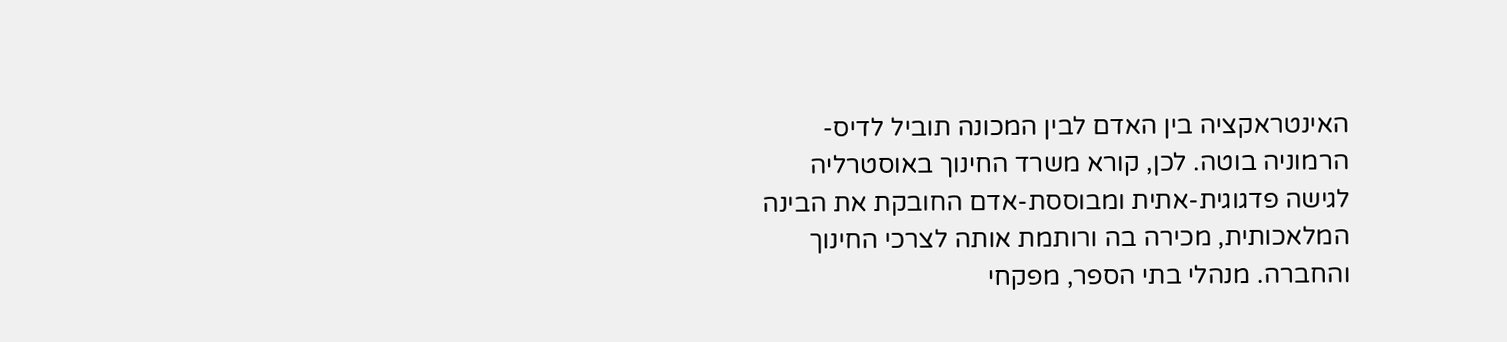האינטראקציה בין האדם לבין המכונה תוביל לדיס-הרמוניה בוטה. לכן, קורא משרד החינוך באוסטרליה לגישה פדגוגית-אתית ומבוססת-אדם החובקת את הבינה המלאכותית, מכירה בה ורותמת אותה לצרכי החינוך והחברה. מנהלי בתי הספר, מפקחי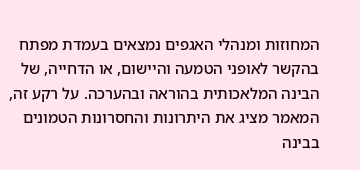המחוזות ומנהלי האגפים נמצאים בעמדת מפתח בהקשר לאופני הטמעה והיישום, או הדחייה, של הבינה המלאכותית בהוראה ובהערכה. על רקע זה, המאמר מציג את היתרונות והחסרונות הטמונים בבינה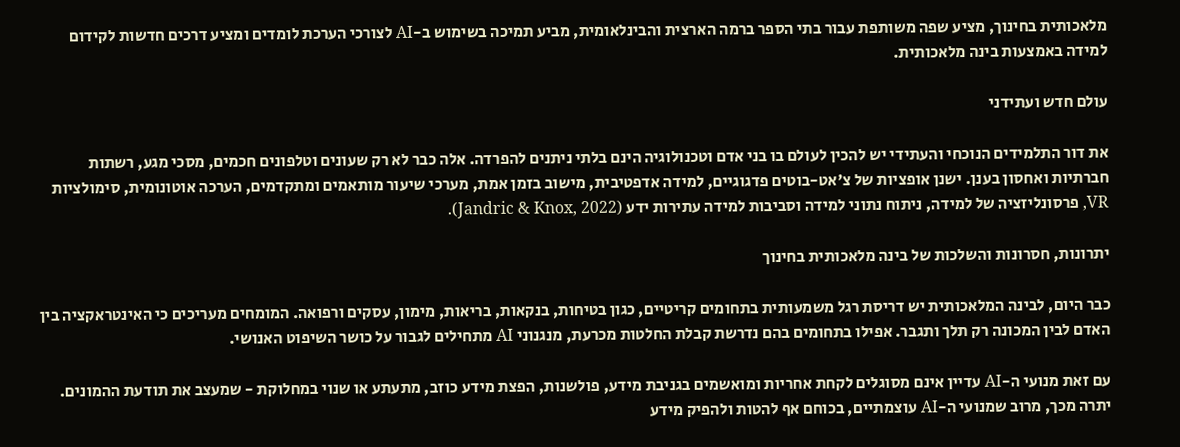מלאכותית בחינוך, מציע שפה משותפת עבור בתי הספר ברמה הארצית והבינלאומית, מביע תמיכה בשימוש ב-AI לצורכי הערכת לומדים ומציע דרכים חדשות לקידום למידה באמצעות בינה מלאכותית.

עולם חדש ועתידני

את דור התלמידים הנוכחי והעתידי יש להכין לעולם בו בני אדם וטכנולוגיה הינם בלתי ניתנים להפרדה. אלה כבר לא רק שעונים וטלפונים חכמים, מסכי מגע, רשתות חברתיות ואחסון בענן. ישנן אופציות של צ'אט-בוטים פדגוגיים, למידה אדפטיבית, מישוב בזמן אמת, מערכי שיעור מותאמים ומתקדמים, הערכה אוטונומית, סימולציות VR, פרסונליזציה של למידה, ניתוח נתוני למידה וסביבות למידה עתירות ידע (Jandric & Knox, 2022).

יתרונות, חסרונות והשלכות של בינה מלאכותית בחינוך

כבר היום, לבינה המלאכותית יש דריסת רגל משמעותית בתחומים קריטיים, כגון בטיחות, בנקאות, בריאות, מימון, עסקים ורפואה. המומחים מעריכים כי האינטראקציה בין האדם לבין המכונה רק תלך ותגבר. אפילו בתחומים בהם נדרשת קבלת החלטות מכרעת, מנגנוני AI מתחילים לגבור על כושר השיפוט האנושי.

עם זאת מנועי ה-AI עדיין אינם מסוגלים לקחת אחריות ומואשמים בגניבת מידע, פולשנות, הפצת מידע כוזב, מתעתע או שנוי במחלוקת - שמעצב את תודעת ההמונים. יתרה מכך, מרוב שמנועי ה-AI עוצמתיים, בכוחם אף להטות ולהפיק מידע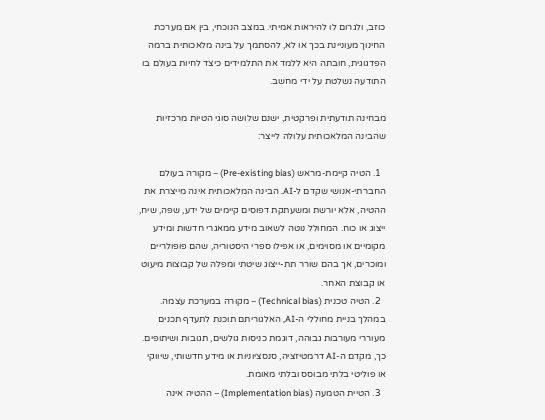כוזב, ולגרום לו להיראות אמיתי. במצב הנוכחי, בין אם מערכת החינוך מעוניינת בכך או לא, להסתמך על בינה מלאכותית ברמה הפדגוגית, חובתה היא ללמד את התלמידים כיצד לחיות בעולם בו התודעה נשלטת על ידי מחשב.

מבחינה תודעתית ופרקטית, ישנם שלושה סוגי הטיות מרכזיות שהבינה המלאכותית עלולה לייצר:

  1. הטיה קיימת-מראש (Pre-existing bias) – מקורה בעולם החברתי-אנושי שקדם ל-AI. הבינה המלאכותית אינה מייצרת את ההטיה, אלא יורשת ומשעתקת דפוסים קיימים של ידע, שפה, שיח, ייצוג או כוח. המחולל נוטה לשאוב מידע ממאגרי חדשות ומידע מקומיים או מסוימים, או אפילו ספרי היסטוריה, שהם פופולריים ומוכרים, אך בהם שורר תת-ייצוג שיטתי ומפלה של קבוצות מיעוט או קבוצת האחר.
  2. הטיה טכנית (Technical bias) – מקורה במערכת עצמה. במהלך בניית מחוללי ה-AI, האלגוריתם תוכנת לתעדף תכנים מעוררי מעורבות גבוהה, דוגמת כניסות גולשים, תגובות ושיתופים. כך, מקדם ה-AI דרמטיזציה, סנסציוניות או מידע חדשותי, שיווקי או פוליטי בלתי מבוסס ובלתי מאומת.
  3. הטיית הטמעה (Implementation bias) – ההטיה אינה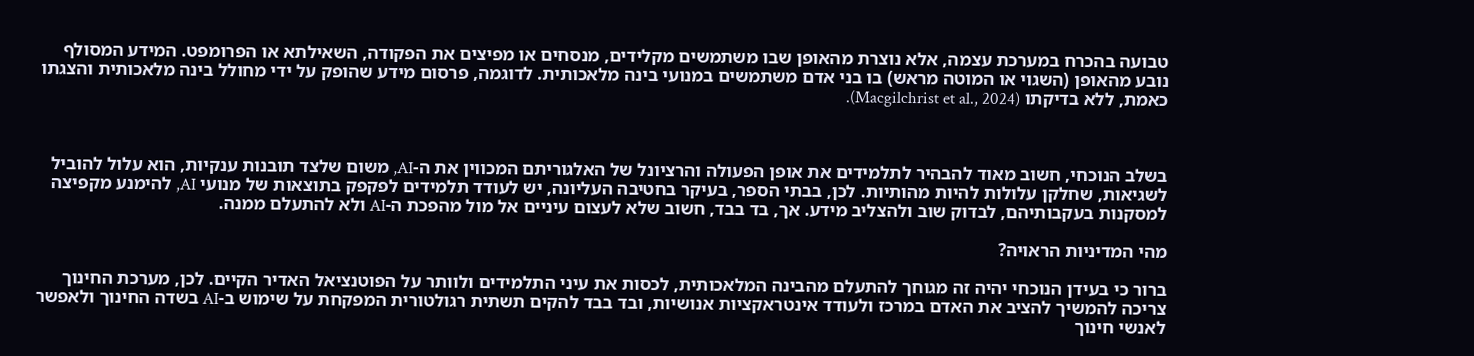טבועה בהכרח במערכת עצמה, אלא נוצרת מהאופן שבו משתמשים מקלידים, מנסחים או מפיצים את הפקודה, השאילתא או הפרומפט. המידע המסולף נובע מהאופן (השגוי או המוטה מראש) בו בני אדם משתמשים במנועי בינה מלאכותית. לדוגמה, פרסום מידע שהופק על ידי מחולל בינה מלאכותית והצגתו כאמת, ללא בדיקתו (Macgilchrist et al., 2024).



בשלב הנוכחי, חשוב מאוד להבהיר לתלמידים את אופן הפעולה והרציונל של האלגוריתם המכווין את ה-AI, משום שלצד תובנות ענקיות, הוא עלול להוביל לשגיאות, שחלקן עלולות להיות מהותיות. לכן, בבתי הספר, בעיקר בחטיבה העליונה, יש לעודד תלמידים לפקפק בתוצאות של מנועי AI, להימנע מקפיצה למסקנות בעקבותיהם, לבדוק שוב ולהצליב מידע. אך, בד בבד, חשוב שלא לעצום עיניים אל מול מהפכת ה-AI ולא להתעלם ממנה.

מהי המדיניות הראויה?

ברור כי בעידן הנוכחי יהיה זה מגוחך להתעלם מהבינה המלאכותית, לכסות את עיני התלמידים ולוותר על הפוטנציאל האדיר הקיים. לכן, מערכת החינוך צריכה להמשיך להציב את האדם במרכז ולעודד אינטראקציות אנושיות, ובד בבד להקים תשתית רגולטורית המפקחת על שימוש ב-AI בשדה החינוך ולאפשר לאנשי חינוך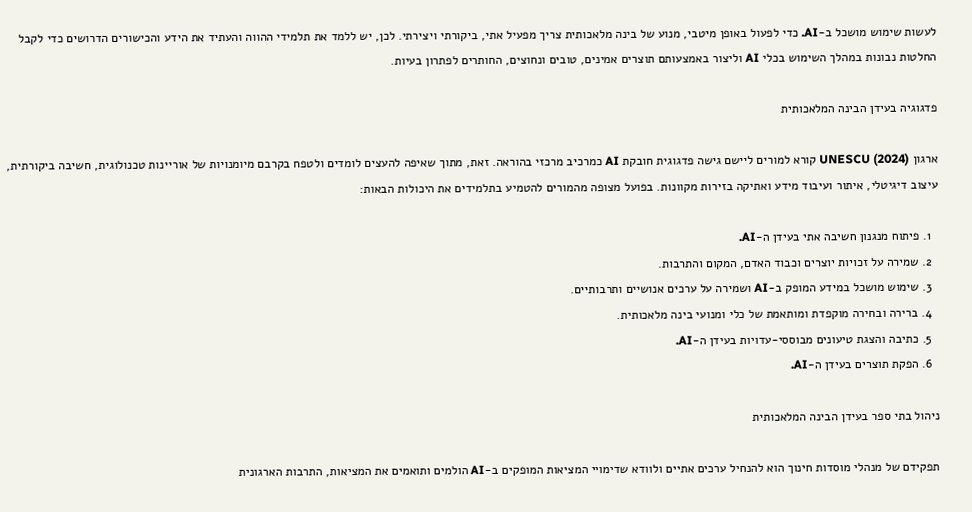לעשות שימוש מושכל ב-AI. כדי לפעול באופן מיטבי, מנוע של בינה מלאכותית צריך מפעיל אתי, ביקורתי ויצירתי. לכן, יש ללמד את תלמידי ההווה והעתיד את הידע והכישורים הדרושים כדי לקבל החלטות נבונות במהלך השימוש בכלי AI וליצור באמצעותם תוצרים אמינים, טובים ונחוצים, החותרים לפתרון בעיות.

פדגוגיה בעידן הבינה המלאכותית

ארגון UNESCU (2024) קורא למורים ליישם גישה פדגוגית חובקת AI כמרכיב מרכזי בהוראה. זאת, מתוך שאיפה להעצים לומדים ולטפח בקרבם מיומנויות של אוריינות טכנולוגית, חשיבה ביקורתית, עיצוב דיגיטלי, איתור ועיבוד מידע ואתיקה בזירות מקוונות. בפועל מצופה מהמורים להטמיע בתלמידים את היכולות הבאות:

  1. פיתוח מנגנון חשיבה אתי בעידן ה-AI.
  2. שמירה על זכויות יוצרים וכבוד האדם, המקום והתרבות.
  3. שימוש מושכל במידע המופק ב-AI ושמירה על ערכים אנושיים ותרבותיים.
  4. ברירה ובחירה מוקפדת ומותאמת של כלי ומנועי בינה מלאכותית.
  5. כתיבה והצגת טיעונים מבוססי-עדויות בעידן ה-AI.
  6. הפקת תוצרים בעידן ה-AI.

ניהול בתי ספר בעידן הבינה המלאכותית

תפקידם של מנהלי מוסדות חינוך הוא להנחיל ערכים אתיים ולוודא שדימויי המציאות המופקים ב-AI הולמים ותואמים את המציאות, התרבות הארגונית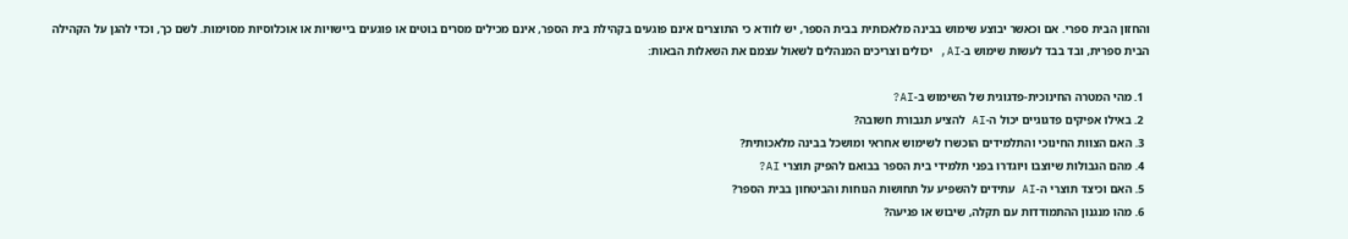והחזון הבית ספרי. אם וכאשר יבוצע שימוש בבינה מלאכותית בבית הספר, יש לוודא כי התוצרים אינם פוגעים בקהילת בית הספר, אינם מכילים מסרים בוטים או פוגעים ביישויות או אוכלוסיות מסוימות. לשם כך, וכדי להגן על הקהילה הבית ספרית, ובד בבד לעשות שימוש ב-AI, יכולים וצריכים המנהלים לשאול עצמם את השאלות הבאות:

  1. מהי המטרה החינוכית-פדגוגית של השימוש ב-AI?
  2. באילו אפיקים פדגוגיים יכול ה-AI להציע תגבורת חשובה?
  3. האם הצוות החינוכי והתלמידים הוכשרו לשימוש אחראי ומושכל בבינה מלאכותית?
  4. מהם הגבולות שיוצבו ויוגדרו בפני תלמידי בית הספר בבואם להפיק תוצרי AI?
  5. האם וכיצד תוצרי ה-AI עתידים להשפיע על תחושות הנוחות והביטחון בבית הספר?
  6. מהו מנגנון ההתמודדות עם תקלה, שיבוש או פגיעה?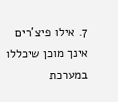7. אילו פיצ'רים אינך מוכן שיכללו במערכת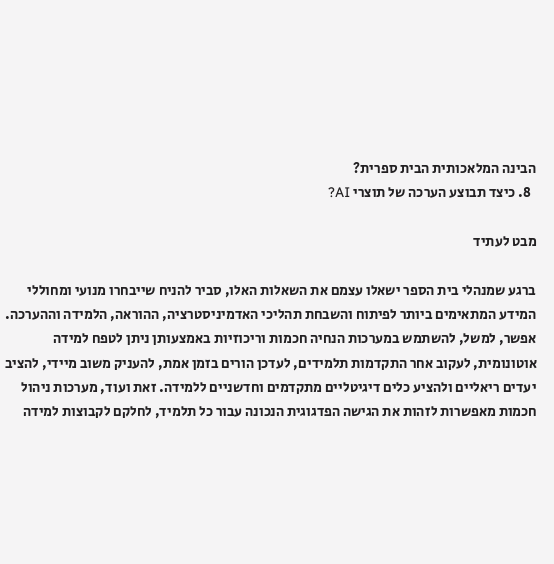הבינה המלאכותית הבית ספרית?
  8. כיצד תבוצע הערכה של תוצרי AI?

מבט לעתיד

ברגע שמנהלי בית הספר ישאלו עצמם את השאלות האלו, סביר להניח שייבחרו מנועי ומחוללי המידע המתאימים ביותר לפיתוח והשבחת תהליכי האדמיניסטרציה, ההוראה, הלמידה וההערכה. אפשר, למשל, להשתמש במערכות הנחיה חכמות וריכוזיות באמצעותן ניתן לטפח למידה אוטונומית, לעקוב אחר התקדמות תלמידים, לעדכן הורים בזמן אמת, להעניק משוב מיידי, להציב יעדים ריאליים ולהציע כלים דיגיטליים מתקדמים וחדשניים ללמידה. זאת ועוד, מערכות ניהול חכמות מאפשרות לזהות את הגישה הפדגוגית הנכונה עבור כל תלמיד, לחלקם לקבוצות למידה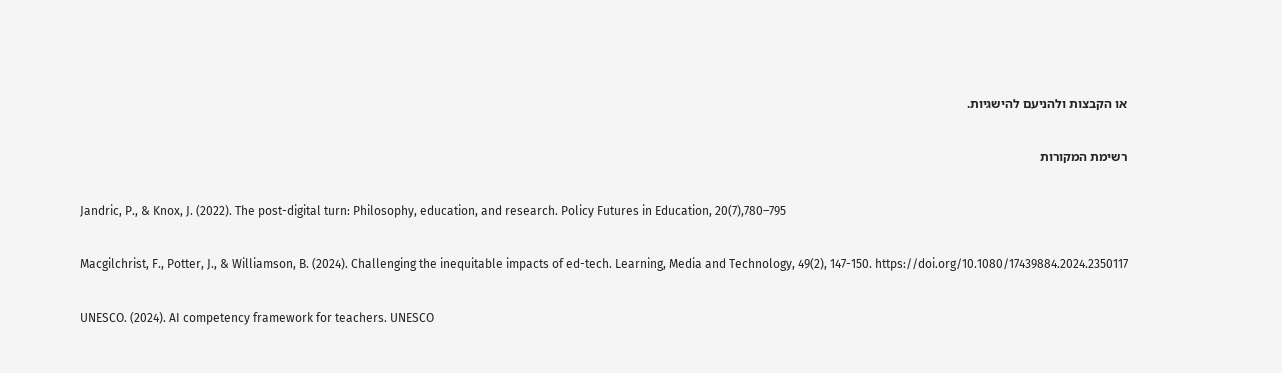או הקבצות ולהניעם להישגיות.

רשימת המקורות

Jandric, P., & Knox, J. (2022). The post-digital turn: Philosophy, education, and research. Policy Futures in Education, 20(7),780–795

Macgilchrist, F., Potter, J., & Williamson, B. (2024). Challenging the inequitable impacts of ed-tech. Learning, Media and Technology, 49(2), 147-150. https://doi.org/10.1080/17439884.2024.2350117

UNESCO. (2024). AI competency framework for teachers. UNESCO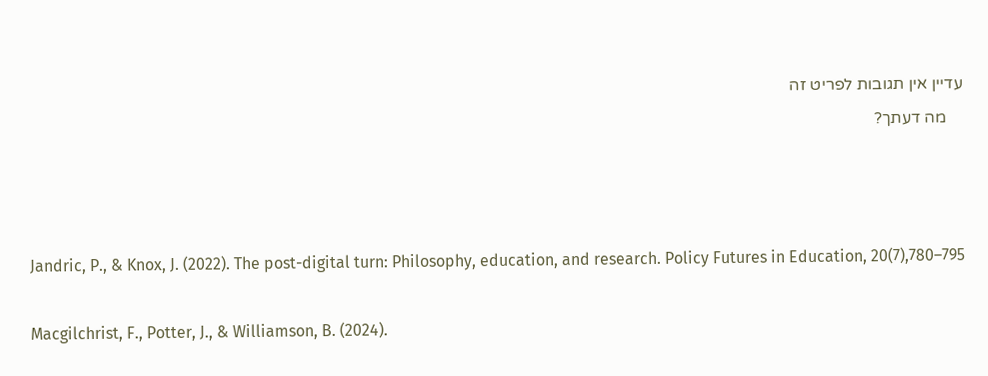עדיין אין תגובות לפריט זה
    מה דעתך?



Jandric, P., & Knox, J. (2022). The post-digital turn: Philosophy, education, and research. Policy Futures in Education, 20(7),780–795

Macgilchrist, F., Potter, J., & Williamson, B. (2024).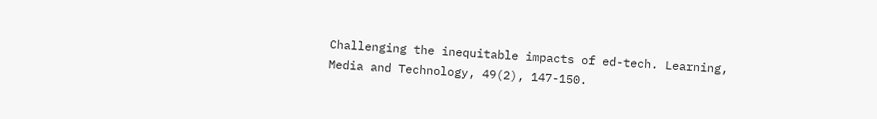Challenging the inequitable impacts of ed-tech. Learning, Media and Technology, 49(2), 147-150.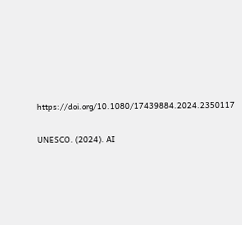https://doi.org/10.1080/17439884.2024.2350117

UNESCO. (2024). AI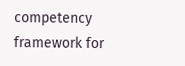competency framework for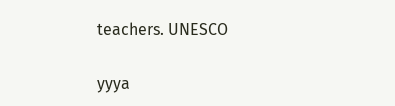teachers. UNESCO

yyya